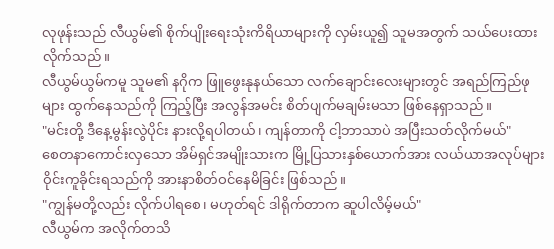လုဖုန်းသည် လီယွမ်၏ စိုက်ပျိုးရေးသုံးကိရိယာများကို လှမ်းယူ၍ သူမအတွက် သယ်ပေးထားလိုက်သည်။
လီယွမ်ယွမ်ကမူ သူမ၏ နဂိုက ဖြူဖွေးနုနယ်သော လက်ချောင်းလေးများတွင် အရည်ကြည်ဖုများ ထွက်နေသည်ကို ကြည့်ပြီး အလွန်အမင်း စိတ်ပျက်မချမ်းမသာ ဖြစ်နေရှာသည်။
"မင်းတို့ ဒီနေ့မွန်းလွဲပိုင်း နားလို့ရပါတယ်၊ ကျန်တာကို ငါ့ဘာသာပဲ အပြီးသတ်လိုက်မယ်"
စေတနာကောင်းလှသော အိမ်ရှင်အမျိုးသားက မြို့ပြသားနှစ်ယောက်အား လယ်ယာအလုပ်များ ဝိုင်းကူခိုင်းရသည်ကို အားနာစိတ်ဝင်နေမိခြင်း ဖြစ်သည်။
"ကျွန်မတို့လည်း လိုက်ပါရစေ၊ မဟုတ်ရင် ဒါရိုက်တာက ဆူပါလိမ့်မယ်"
လီယွမ်က အလိုက်တသိ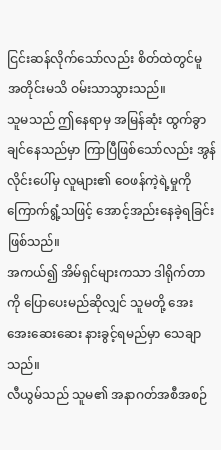ငြင်းဆန်လိုက်သော်လည်း စိတ်ထဲတွင်မူ အတိုင်းမသိ ဝမ်းသာသွားသည်။
သူမသည် ဤနေရာမှ အမြန်ဆုံး ထွက်ခွာချင်နေသည်မှာ ကြာပြီဖြစ်သော်လည်း အွန်လိုင်းပေါ်မှ လူများ၏ ဝေဖန်ကဲ့ရဲ့မှုကို ကြောက်ရွံ့သဖြင့် အောင့်အည်းနေခဲ့ရခြင်း ဖြစ်သည်။
အကယ်၍ အိမ်ရှင်များကသာ ဒါရိုက်တာကို ပြောပေးမည်ဆိုလျှင် သူမတို့ အေးအေးဆေးဆေး နားခွင့်ရမည်မှာ သေချာသည်။
လီယွမ်သည် သူမ၏ အနာဂတ်အစီအစဉ်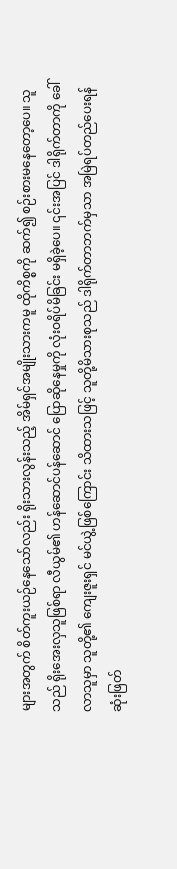များအတွက် စိတ်ကူးယဉ်နေသော်လည်း ရိုးသားလွန်းသည့် အိမ်ရှင်အမျိုးသားကမူ ထိုကိစ္စကို ဆက်၍ စဉ်းစားမနေတော့ပေ။ သူသည် ရိုးအေးလှသူဖြစ်ရာ လီယွမ်၏ ဟန်ဆောင်ပန်ဆောင် ပြောဆိုနေမှုကို လုံးဝရိပ်မိခြင်း မရှိခဲ့ပေ။ ၎င်းအပြင် ဒါရိုက်တာကို ခေါ်လာသူမှာ သူတို့၏ ကျေးဇူးရှင် မင်ယွဲ့ဖြစ်ကြောင်း သိထားသဖြင့် သူတို့မိသားစုသည် ဒါရိုက်တာဘက်မှသာ အမြဲရပ်တည်ပေးရန် ဆုံးဖြတ်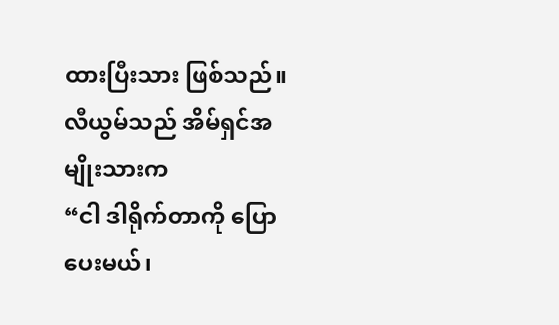ထားပြီးသား ဖြစ်သည်။
လီယွမ်သည် အိမ်ရှင်အမျိုးသားက
“ငါ ဒါရိုက်တာကို ပြောပေးမယ်၊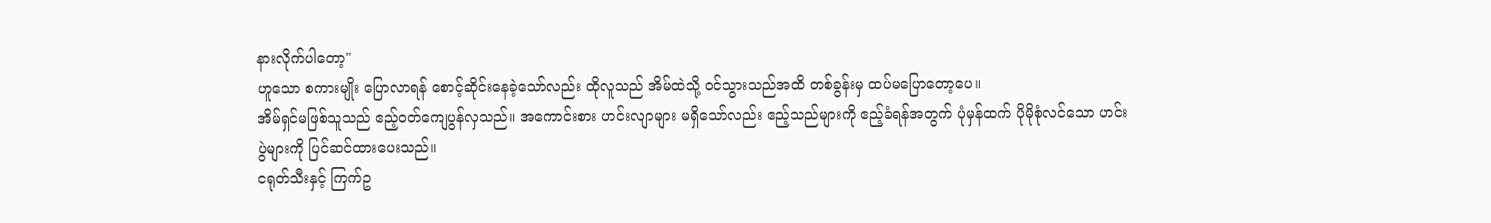နားလိုက်ပါတော့"
ဟူသော စကားမျိုး ပြောလာရန် စောင့်ဆိုင်းနေခဲ့သော်လည်း ထိုလူသည် အိမ်ထဲသို့ ဝင်သွားသည်အထိ တစ်ခွန်းမှ ထပ်မပြောတော့ပေ။
အိမ်ရှင်မဖြစ်သူသည် ဧည့်ဝတ်ကျေပွန်လှသည်။ အကောင်းစား ဟင်းလျာများ မရှိသော်လည်း ဧည့်သည်များကို ဧည့်ခံရန်အတွက် ပုံမှန်ထက် ပိုမိုစုံလင်သော ဟင်းပွဲများကို ပြင်ဆင်ထားပေးသည်။
ငရုတ်သီးနှင့် ကြက်ဥ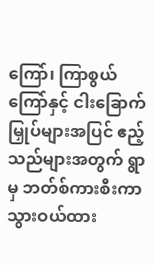ကြော်၊ ကြာစွယ်ကြော်နှင့် ငါးခြောက်မြှုပ်များအပြင် ဧည့်သည်များအတွက် ရွာမှ ဘတ်စ်ကားစီးကာ သွားဝယ်ထား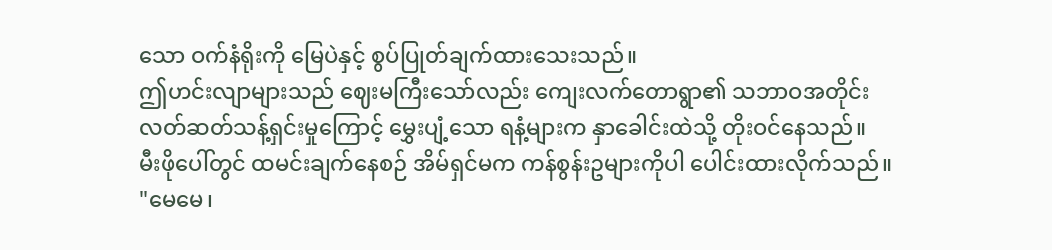သော ဝက်နံရိုးကို မြေပဲနှင့် စွပ်ပြုတ်ချက်ထားသေးသည်။
ဤဟင်းလျာများသည် ဈေးမကြီးသော်လည်း ကျေးလက်တောရွာ၏ သဘာဝအတိုင်း လတ်ဆတ်သန့်ရှင်းမှုကြောင့် မွှေးပျံ့သော ရနံ့များက နှာခေါင်းထဲသို့ တိုးဝင်နေသည်။
မီးဖိုပေါ်တွင် ထမင်းချက်နေစဉ် အိမ်ရှင်မက ကန်စွန်းဥများကိုပါ ပေါင်းထားလိုက်သည်။
"မေမေ၊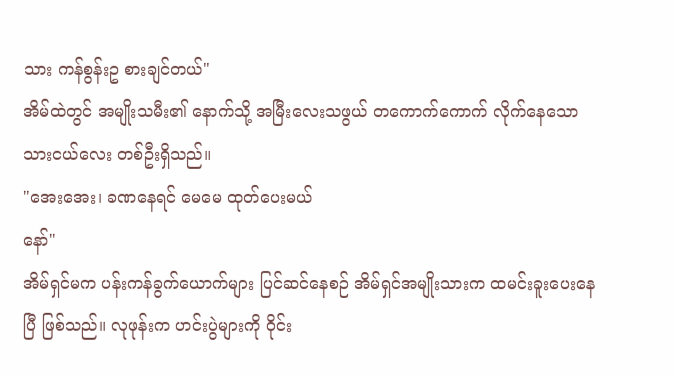သား ကန်စွန်းဥ စားချင်တယ်"
အိမ်ထဲတွင် အမျိုးသမီး၏ နောက်သို့ အမြီးလေးသဖွယ် တကောက်ကောက် လိုက်နေသော သားငယ်လေး တစ်ဦးရှိသည်။
"အေးအေး၊ ခဏနေရင် မေမေ ထုတ်ပေးမယ်
နော်"
အိမ်ရှင်မက ပန်းကန်ခွက်ယောက်များ ပြင်ဆင်နေစဉ် အိမ်ရှင်အမျိုးသားက ထမင်းခူးပေးနေပြီ ဖြစ်သည်။ လုဖုန်းက ဟင်းပွဲများကို ဝိုင်း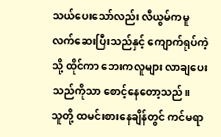သယ်ပေးသော်လည်း လီယွမ်ကမူ လက်ဆေးပြီးသည်နှင့် ကျောက်ရုပ်ကဲ့သို့ ထိုင်ကာ ဘေးကလူများ လာချပေးသည်ကိုသာ စောင့်နေတော့သည်။
သူတို့ ထမင်းစားနေချိန်တွင် ကင်မရာ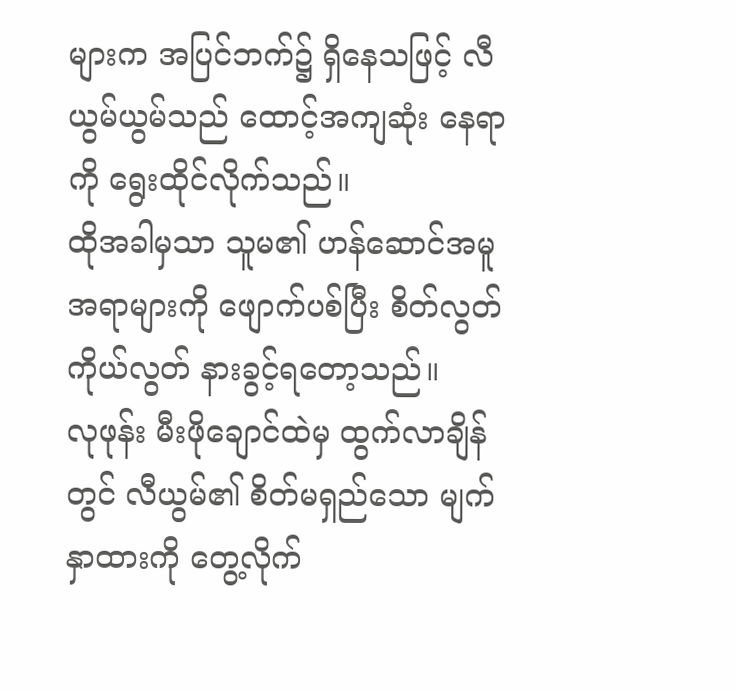များက အပြင်ဘက်၌ ရှိနေသဖြင့် လီယွမ်ယွမ်သည် ထောင့်အကျဆုံး နေရာကို ရွေးထိုင်လိုက်သည်။
ထိုအခါမှသာ သူမ၏ ဟန်ဆောင်အမူအရာများကို ဖျောက်ပစ်ပြီး စိတ်လွတ်ကိုယ်လွတ် နားခွင့်ရတော့သည်။
လုဖုန်း မီးဖိုချောင်ထဲမှ ထွက်လာချိန်တွင် လီယွမ်၏ စိတ်မရှည်သော မျက်နှာထားကို တွေ့လိုက်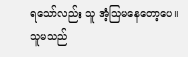ရသော်လည်း သူ အံ့သြမနေတော့ပေ။ သူမသည်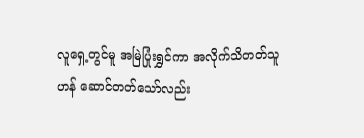လူရှေ့တွင်မူ အမြဲပြုံးရွှင်ကာ အလိုက်သိတတ်သူဟန် ဆောင်တတ်သော်လည်း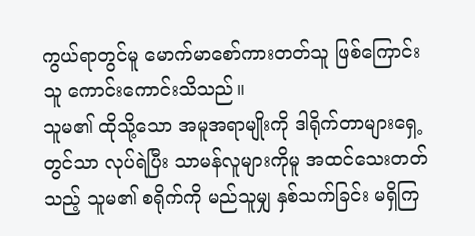ကွယ်ရာတွင်မူ မောက်မာစော်ကားတတ်သူ ဖြစ်ကြောင်း သူ ကောင်းကောင်းသိသည်။
သူမ၏ ထိုသို့သော အမူအရာမျိုးကို ဒါရိုက်တာများရှေ့တွင်သာ လုပ်ရဲပြီး သာမန်လူများကိုမူ အထင်သေးတတ်သည့် သူမ၏ စရိုက်ကို မည်သူမျှ နှစ်သက်ခြင်း မရှိကြ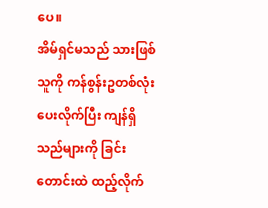ပေ။
အိမ်ရှင်မသည် သားဖြစ်သူကို ကန်စွန်းဥတစ်လုံး ပေးလိုက်ပြီး ကျန်ရှိသည်များကို ခြင်းတောင်းထဲ ထည့်လိုက်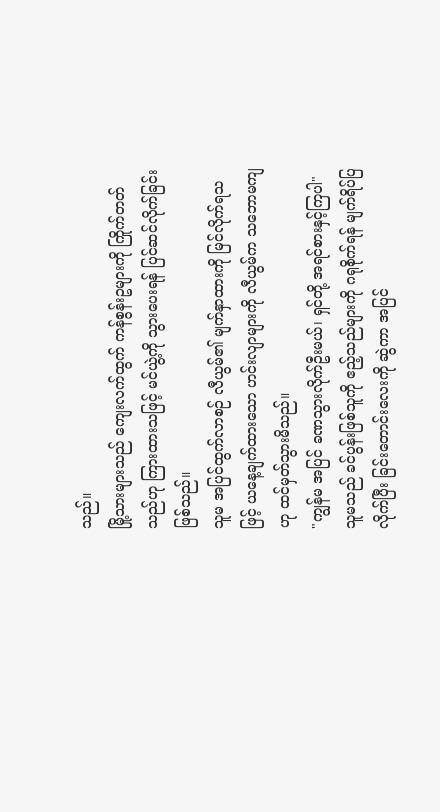သည်။
မြို့သားများသည် ကျေးလက်ထွက် ကန်စွန်းဥများကို ကြိုက်တတ်သည်ဟု ကြားထားသဖြင့် မင်ယွဲ့ကို သွားပေးရန် ပြင်ဆင်လိုက်ခြင်း ဖြစ်သည်။
သူမ အပြင်ထွက်လာစဉ် လီယွမ်၏ မျက်နှာထားကို မြင်လိုက်ရသဖြင့် ယနေ့ချက်ထားသော ဟင်းလျာများကို လီယွမ်က သဘောမကျဟု ထင်မှတ်သွားမိသည်။
"ကျွန်မ အပြင် ခဏသွားလိုက်ဦးမယ်၊ ရှင်တို့ အရင်စားနှင့်ကြပါ"
သူမသည် ခင်ပွန်းဖြစ်သူကို ဧည့်သည်များကို ဂရုစိုက်ရန် မျက်ရိပ်ပြလိုက်ပြီး ခြင်းတောင်းလေးကို ဆွဲကာ အပြင်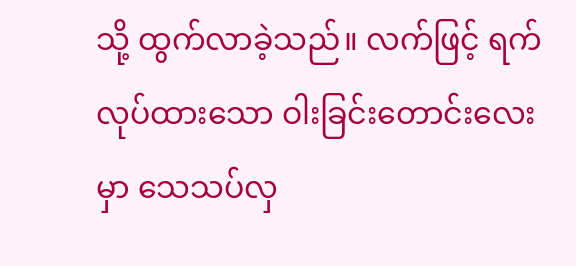သို့ ထွက်လာခဲ့သည်။ လက်ဖြင့် ရက်လုပ်ထားသော ဝါးခြင်းတောင်းလေးမှာ သေသပ်လှ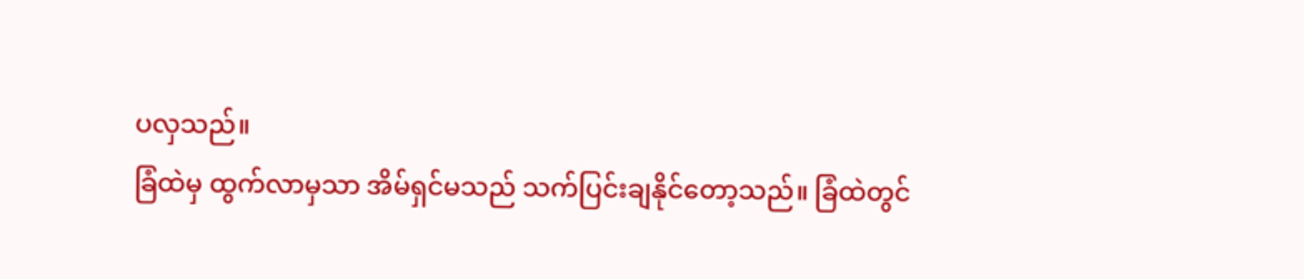ပလှသည်။
ခြံထဲမှ ထွက်လာမှသာ အိမ်ရှင်မသည် သက်ပြင်းချနိုင်တော့သည်။ ခြံထဲတွင်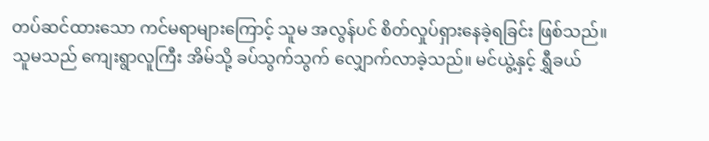တပ်ဆင်ထားသော ကင်မရာများကြောင့် သူမ အလွန်ပင် စိတ်လှုပ်ရှားနေခဲ့ရခြင်း ဖြစ်သည်။
သူမသည် ကျေးရွာလူကြီး အိမ်သို့ ခပ်သွက်သွက် လျှောက်လာခဲ့သည်။ မင်ယွဲ့နှင့် ရွှီခယ်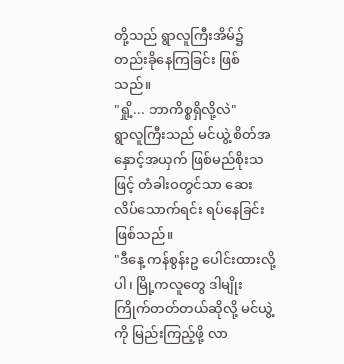တို့သည် ရွာလူကြီးအိမ်၌ တည်းခိုနေကြခြင်း ဖြစ်သည်။
"ရှို့... ဘာကိစ္စရှိလို့လဲ"
ရွာလူကြီးသည် မင်ယွဲ့ စိတ်အနှောင့်အယှက် ဖြစ်မည်စိုးသဖြင့် တံခါးဝတွင်သာ ဆေးလိပ်သောက်ရင်း ရပ်နေခြင်း ဖြစ်သည်။
"ဒီနေ့ ကန်စွန်းဥ ပေါင်းထားလို့ပါ၊ မြို့ကလူတွေ ဒါမျိုးကြိုက်တတ်တယ်ဆိုလို့ မင်ယွဲ့ကို မြည်းကြည့်ဖို့ လာ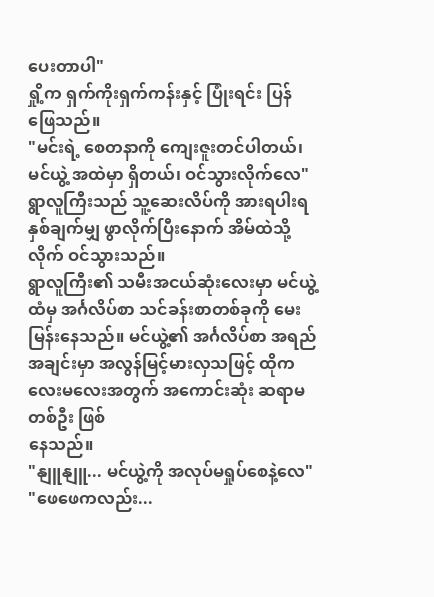ပေးတာပါ"
ရှို့က ရှက်ကိုးရှက်ကန်းနှင့် ပြုံးရင်း ပြန်
ဖြေသည်။
"မင်းရဲ့ စေတနာကို ကျေးဇူးတင်ပါတယ်၊ မင်ယွဲ့ အထဲမှာ ရှိတယ်၊ ဝင်သွားလိုက်လေ"
ရွာလူကြီးသည် သူ့ဆေးလိပ်ကို အားရပါးရ နှစ်ချက်မျှ ဖွာလိုက်ပြီးနောက် အိမ်ထဲသို့ လိုက် ဝင်သွားသည်။
ရွာလူကြီး၏ သမီးအငယ်ဆုံးလေးမှာ မင်ယွဲ့ထံမှ အင်္ဂလိပ်စာ သင်ခန်းစာတစ်ခုကို မေးမြန်းနေသည်။ မင်ယွဲ့၏ အင်္ဂလိပ်စာ အရည်အချင်းမှာ အလွန်မြင့်မားလှသဖြင့် ထိုကလေးမလေးအတွက် အကောင်းဆုံး ဆရာမတစ်ဦး ဖြစ်
နေသည်။
"နျူနျူ... မင်ယွဲ့ကို အလုပ်မရှုပ်စေနဲ့လေ"
"ဖေဖေကလည်း...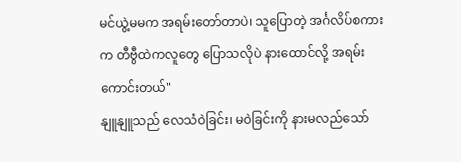မင်ယွဲ့မမက အရမ်းတော်တာပဲ၊ သူပြောတဲ့ အင်္ဂလိပ်စကားက တီဗွီထဲကလူတွေ ပြောသလိုပဲ နားထောင်လို့ အရမ်းကောင်းတယ်"
နျူနျူသည် လေသံဝဲခြင်း၊ မဝဲခြင်းကို နားမလည်သော်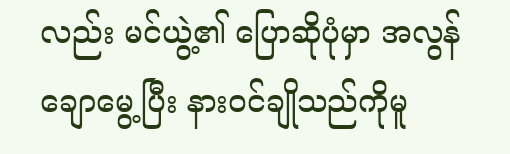လည်း မင်ယွဲ့၏ ပြောဆိုပုံမှာ အလွန်ချောမွေ့ပြီး နားဝင်ချိုသည်ကိုမူ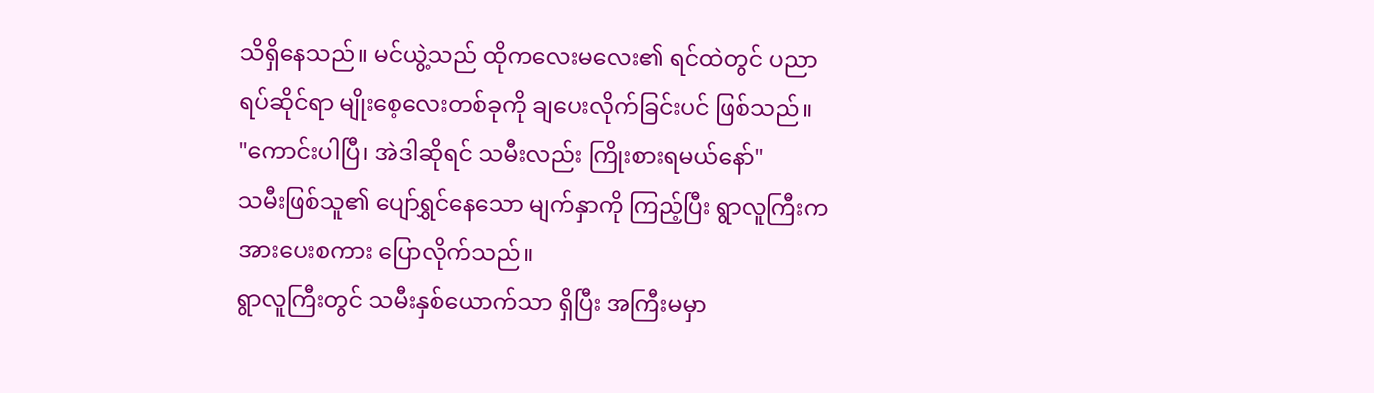သိရှိနေသည်။ မင်ယွဲ့သည် ထိုကလေးမလေး၏ ရင်ထဲတွင် ပညာရပ်ဆိုင်ရာ မျိုးစေ့လေးတစ်ခုကို ချပေးလိုက်ခြင်းပင် ဖြစ်သည်။
"ကောင်းပါပြီ၊ အဲဒါဆိုရင် သမီးလည်း ကြိုးစားရမယ်နော်"
သမီးဖြစ်သူ၏ ပျော်ရွှင်နေသော မျက်နှာကို ကြည့်ပြီး ရွာလူကြီးက အားပေးစကား ပြောလိုက်သည်။
ရွာလူကြီးတွင် သမီးနှစ်ယောက်သာ ရှိပြီး အကြီးမမှာ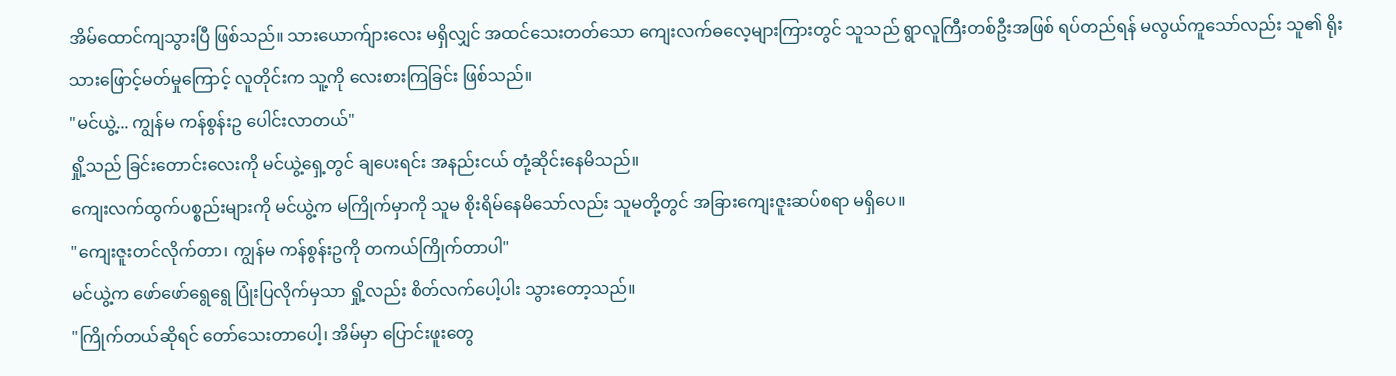အိမ်ထောင်ကျသွားပြီ ဖြစ်သည်။ သားယောက်ျားလေး မရှိလျှင် အထင်သေးတတ်သော ကျေးလက်ဓလေ့များကြားတွင် သူသည် ရွာလူကြီးတစ်ဦးအဖြစ် ရပ်တည်ရန် မလွယ်ကူသော်လည်း သူ၏ ရိုးသားဖြောင့်မတ်မှုကြောင့် လူတိုင်းက သူ့ကို လေးစားကြခြင်း ဖြစ်သည်။
"မင်ယွဲ့... ကျွန်မ ကန်စွန်းဥ ပေါင်းလာတယ်"
ရှို့သည် ခြင်းတောင်းလေးကို မင်ယွဲ့ရှေ့တွင် ချပေးရင်း အနည်းငယ် တုံ့ဆိုင်းနေမိသည်။
ကျေးလက်ထွက်ပစ္စည်းများကို မင်ယွဲ့က မကြိုက်မှာကို သူမ စိုးရိမ်နေမိသော်လည်း သူမတို့တွင် အခြားကျေးဇူးဆပ်စရာ မရှိပေ။
"ကျေးဇူးတင်လိုက်တာ၊ ကျွန်မ ကန်စွန်းဥကို တကယ်ကြိုက်တာပါ"
မင်ယွဲ့က ဖော်ဖော်ရွေရွေ ပြုံးပြလိုက်မှသာ ရှို့လည်း စိတ်လက်ပေါ့ပါး သွားတော့သည်။
"ကြိုက်တယ်ဆိုရင် တော်သေးတာပေါ့၊ အိမ်မှာ ပြောင်းဖူးတွေ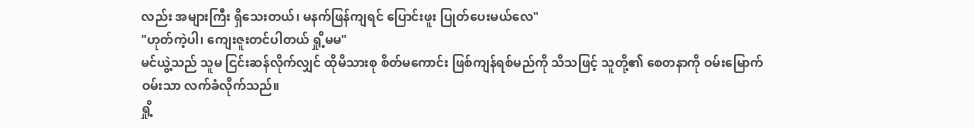လည်း အများကြီး ရှိသေးတယ်၊ မနက်ဖြန်ကျရင် ပြောင်းဖူး ပြုတ်ပေးမယ်လေ"
"ဟုတ်ကဲ့ပါ၊ ကျေးဇူးတင်ပါတယ် ရှို့မမ"
မင်ယွဲ့သည် သူမ ငြင်းဆန်လိုက်လျှင် ထိုမိသားစု စိတ်မကောင်း ဖြစ်ကျန်ရစ်မည်ကို သိသဖြင့် သူတို့၏ စေတနာကို ဝမ်းမြောက်ဝမ်းသာ လက်ခံလိုက်သည်။
ရှို့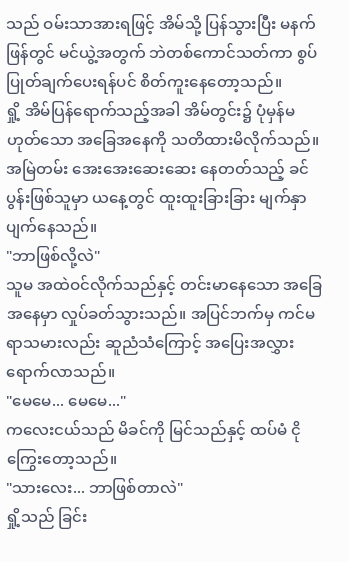သည် ဝမ်းသာအားရဖြင့် အိမ်သို့ ပြန်သွားပြီး မနက်ဖြန်တွင် မင်ယွဲ့အတွက် ဘဲတစ်ကောင်သတ်ကာ စွပ်ပြုတ်ချက်ပေးရန်ပင် စိတ်ကူးနေတော့သည်။
ရှို့ အိမ်ပြန်ရောက်သည့်အခါ အိမ်တွင်း၌ ပုံမှန်မဟုတ်သော အခြေအနေကို သတိထားမိလိုက်သည်။ အမြဲတမ်း အေးအေးဆေးဆေး နေတတ်သည့် ခင်ပွန်းဖြစ်သူမှာ ယနေ့တွင် ထူးထူးခြားခြား မျက်နှာပျက်နေသည်။
"ဘာဖြစ်လို့လဲ"
သူမ အထဲဝင်လိုက်သည်နှင့် တင်းမာနေသော အခြေအနေမှာ လှုပ်ခတ်သွားသည်။ အပြင်ဘက်မှ ကင်မရာသမားလည်း ဆူညံသံကြောင့် အပြေးအလွှား ရောက်လာသည်။
"မေမေ... မေမေ..."
ကလေးငယ်သည် မိခင်ကို မြင်သည်နှင့် ထပ်မံ ငိုကြွေးတော့သည်။
"သားလေး... ဘာဖြစ်တာလဲ"
ရှို့သည် ခြင်း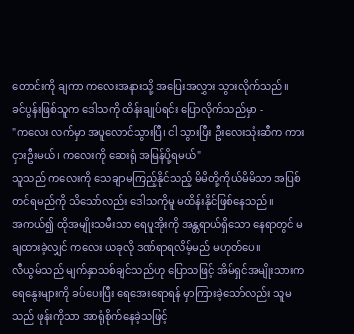တောင်းကို ချကာ ကလေးအနားသို့ အပြေးအလွှား သွားလိုက်သည်။
ခင်ပွန်းဖြစ်သူက ဒေါသကို ထိန်းချုပ်ရင်း ပြောလိုက်သည်မှာ -
"ကလေး လက်မှာ အပူလောင်သွားပြီ၊ ငါ သွားပြီး ဦးလေးသုံးဆီက ကားငှားဦးမယ်၊ ကလေးကို ဆေးရုံ အမြန်ပို့ရမယ်"
သူသည် ကလေးကို သေချာမကြည့်နိုင်သည့် မိမိတို့ကိုယ်မိမိသာ အပြစ်တင်ရမည်ကို သိသော်လည်း ဒေါသကိုမူ မထိန်းနိုင်ဖြစ်နေသည်။
အကယ်၍ ထိုအမျိုးသမီးသာ ရေပူအိုးကို အန္တရာယ်ရှိသော နေရာတွင် မချထားခဲ့လျှင် ကလေး ယခုလို ဒဏ်ရာရလိမ့်မည် မဟုတ်ပေ။
လီယွမ်သည် မျက်နှာသစ်ချင်သည်ဟု ပြောသဖြင့် အိမ်ရှင်အမျိုးသားက ရေနွေးများကို ခပ်ပေးပြီး ရေအေးရောရန် မှာကြားခဲ့သော်လည်း သူမသည် ဖုန်းကိုသာ အာရုံစိုက်နေခဲ့သဖြင့်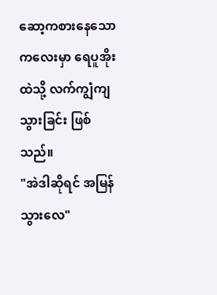ဆော့ကစားနေသော ကလေးမှာ ရေပူအိုးထဲသို့ လက်ကျွံကျသွားခြင်း ဖြစ်သည်။
"အဲဒါဆိုရင် အမြန်သွားလေ"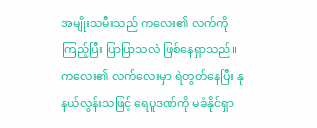အမျိုးသမီးသည် ကလေး၏ လက်ကို ကြည့်ပြီး ပြာပြာသလဲ ဖြစ်နေရှာသည်။
ကလေး၏ လက်လေးမှာ ရဲတွတ်နေပြီး နုနယ်လွန်းသဖြင့် ရေပူဒဏ်ကို မခံနိုင်ရှာ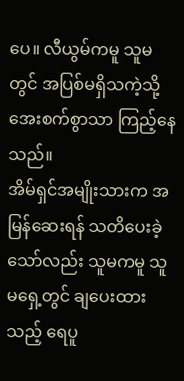ပေ။ လီယွမ်ကမူ သူမတွင် အပြစ်မရှိသကဲ့သို့ အေးစက်စွာသာ ကြည့်နေသည်။
အိမ်ရှင်အမျိုးသားက အမြန်ဆေးရန် သတိပေးခဲ့သော်လည်း သူမကမူ သူမရှေ့တွင် ချပေးထားသည့် ရေပူ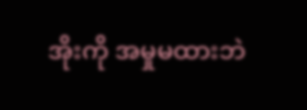အိုးကို အမှုမထားဘဲ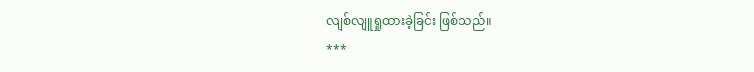လျစ်လျူရှုထားခဲ့ခြင်း ဖြစ်သည်။
***